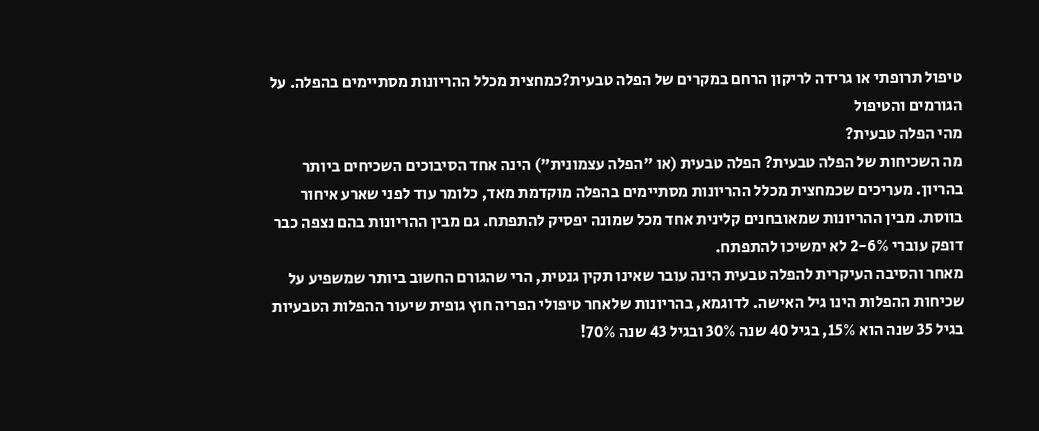טיפול תרופתי או גרידה לריקון הרחם במקרים של הפלה טבעית?כמחצית מכלל ההריונות מסתיימים בהפלה. על הגורמים והטיפול
מהי הפלה טבעית?
מה השכיחות של הפלה טבעית? הפלה טבעית (או "הפלה עצמונית") הינה אחד הסיבוכים השכיחים ביותר בהריון. מעריכים שכמחצית מכלל ההריונות מסתיימים בהפלה מוקדמת מאד, כלומר עוד לפני שארע איחור בווסת. מבין ההריונות שמאובחנים קלינית אחד מכל שמונה יפסיק להתפתח. גם מבין ההריונות בהם נצפה כבר דופק עוברי 2-6% לא ימשיכו להתפתח.
מאחר והסיבה העיקרית להפלה טבעית הינה עובר שאינו תקין גנטית, הרי שהגורם החשוב ביותר שמשפיע על שכיחות ההפלות הינו גיל האישה. לדוגמא, בהריונות שלאחר טיפולי הפריה חוץ גופית שיעור ההפלות הטבעיות בגיל 35 שנה הוא 15%, בגיל 40 שנה 30% ובגיל 43 שנה 70%!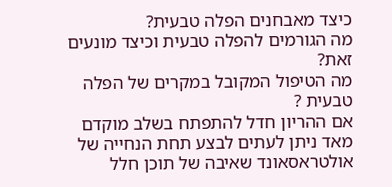כיצד מאבחנים הפלה טבעית?
מה הגורמים להפלה טבעית וכיצד מונעים זאת?
מה הטיפול המקובל במקרים של הפלה טבעית ?
אם ההריון חדל להתפתח בשלב מוקדם מאד ניתן לעתים לבצע תחת הנחייה של אולטראסאונד שאיבה של תוכן חלל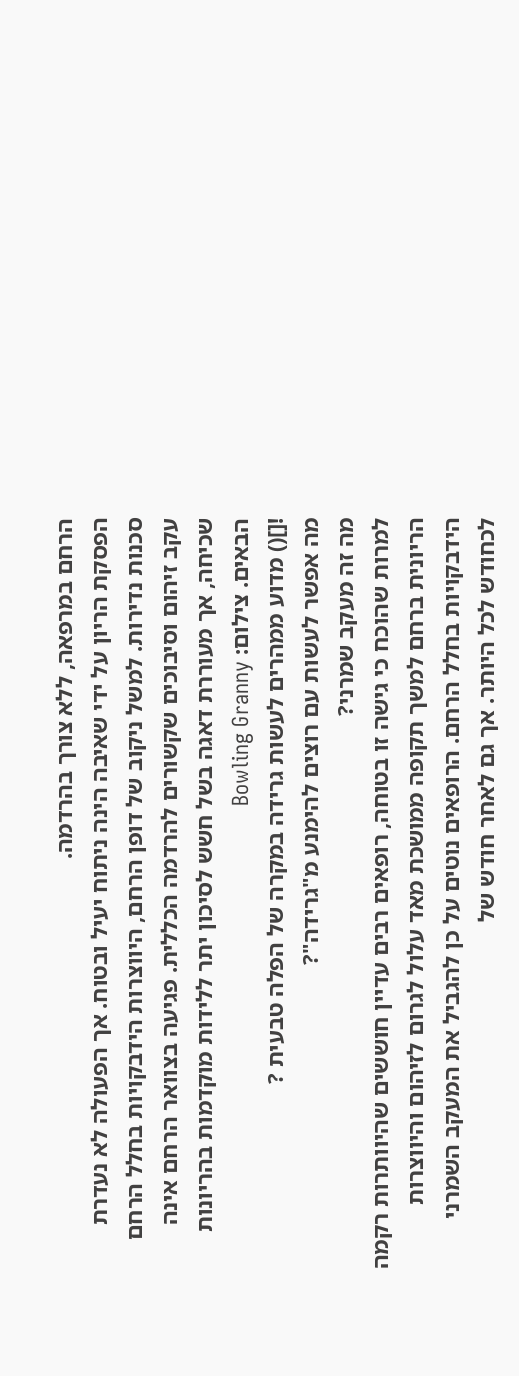הרחם במרפאה, ללא צורך בהרדמה.
הפסקת הריון על ידי שאיבה הינה ניתוח יעיל ובטוח. אך הפעולה לא נעדרת סכנות נדירות. למשל ניקוב של דופן הרחם, היווצרות הידבקויות בחלל הרחם עקב זיהום וסיבוכים שקשורים להרדמה הכללית. פגיעה בצוואר הרחם אינה שכיחה, אך מעוררת דאגה בשל חשש לסיכון יתר ללידות מוקדמות בהריונות הבאים. צילום: Bowling Granny
![]() מדוע ממהרים לעשות גרידה במקרה של הפלה טבעית ?
מה אפשר לעשות עם רוצים להימנע מ"גרידה"?
מה זה מעקב שמרני?
למרות שהוכח כי גישה זו בטוחה, רופאים רבים עדיין חוששים שהיוותרות רקמה הריונית ברחם למשך תקופה ממושכת מאד עלול לגרום לזיהום והיווצרות הידבקויות בחלל הרחם. הרופאים נוטים על כן להגביל את המעקב השמרני לכחודש לכל היותר. אך גם לאחר חודש של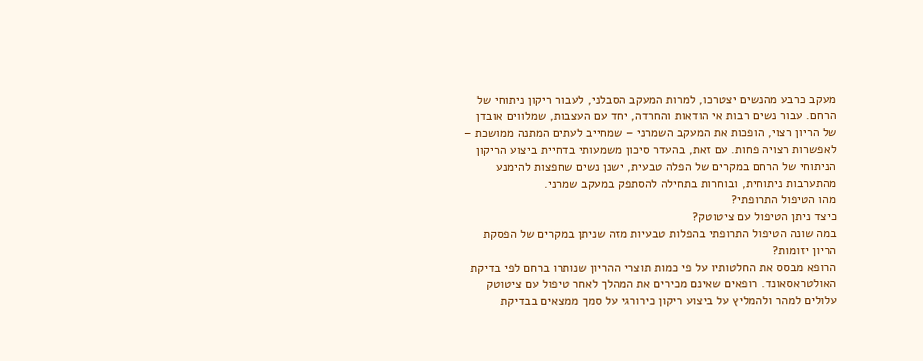מעקב כרבע מהנשים יצטרכו, למרות המעקב הסבלני, לעבור ריקון ניתוחי של הרחם. עבור נשים רבות אי הודאות והחרדה, יחד עם העצבות, שמלווים אובדן של הריון רצוי, הופכות את המעקב השמרני – שמחייב לעתים המתנה ממושכת – לאפשרות רצויה פחות. עם זאת, בהעדר סיכון משמעותי בדחיית ביצוע הריקון הניתוחי של הרחם במקרים של הפלה טבעית, ישנן נשים שחפצות להימנע מהתערבות ניתוחית, ובוחרות בתחילה להסתפק במעקב שמרני.
מהו הטיפול התרופתי?
כיצד ניתן הטיפול עם ציטוטק?
במה שונה הטיפול התרופתי בהפלות טבעיות מזה שניתן במקרים של הפסקת הריון יזומות?
הרופא מבסס את החלטותיו על פי כמות תוצרי ההריון שנותרו ברחם לפי בדיקת האולטראסאונד. רופאים שאינם מכירים את המהלך לאחר טיפול עם ציטוטק עלולים למהר ולהמליץ על ביצוע ריקון כירורגי על סמך ממצאים בבדיקת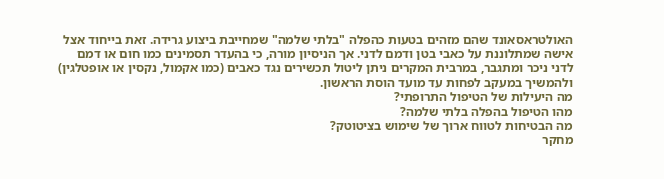האולטראסאונד שהם מזהים בטעות כהפלה "בלתי שלמה" שמחייבת ביצוע גרידה. זאת בייחוד אצל אישה שמתלוננת על כאבי בטן ודמם לדני. אך הניסיון מורה, כי בהעדר תסמינים כמו חום או דמם לדני ניכר ומתגבר, במרבית המקרים ניתן ליטול תכשירים נגד כאבים (כמו אקמול, נקסין או אופטלגין) ולהמשיך במעקב לפחות עד מועד הוסת הראשון.
מה היעילות של הטיפול התרופתי?
מהו הטיפול בהפלה בלתי שלמה?
מה הבטיחות לטווח ארוך של שימוש בציטוטק?
מחקר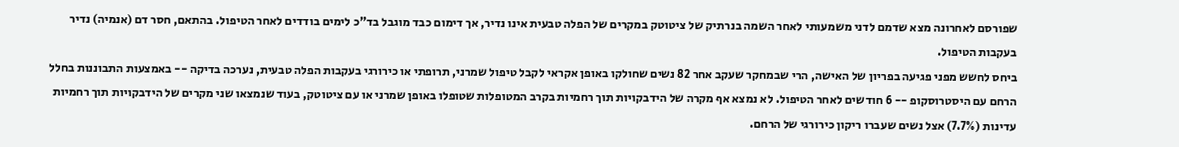שפורסם לאחרונה מצא שדמם לדני משמעותי לאחר השמה בנרתיק של ציטוטק במקרים של הפלה טבעית אינו נדיר, אך דימום כבד מוגבל בד"כ לימים בודדים לאחר הטיפול. בהתאם, חסר דם (אנמיה) נדיר בעקבות הטיפול.
ביחס לחשש מפני פגיעה בפריון של האישה, הרי שבמחקר שעקב אחר 82 נשים שחולקו באופן אקראי לקבל טיפול שמרני, תרופתי או כירורגי בעקבות הפלה טבעית, נערכה בדיקה -- באמצעות התבוננות בחלל הרחם עם היסטרוסקופ -- 6 חודשים לאחר הטיפול. לא נמצא אף מקרה של הידבקויות תוך רחמיות בקרב המטופלות שטופלו באופן שמרני או עם ציטוטק, בעוד שנמצאו שני מקרים של הידבקויות תוך רחמיות עדינות (7.7%) אצל נשים שעברו ריקון כירורגי של הרחם.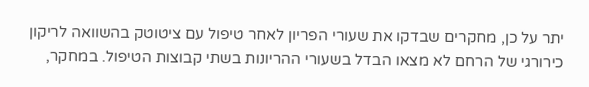יתר על כן, מחקרים שבדקו את שעורי הפריון לאחר טיפול עם ציטוטק בהשוואה לריקון כירורגי של הרחם לא מצאו הבדל בשעורי ההריונות בשתי קבוצות הטיפול. במחקר,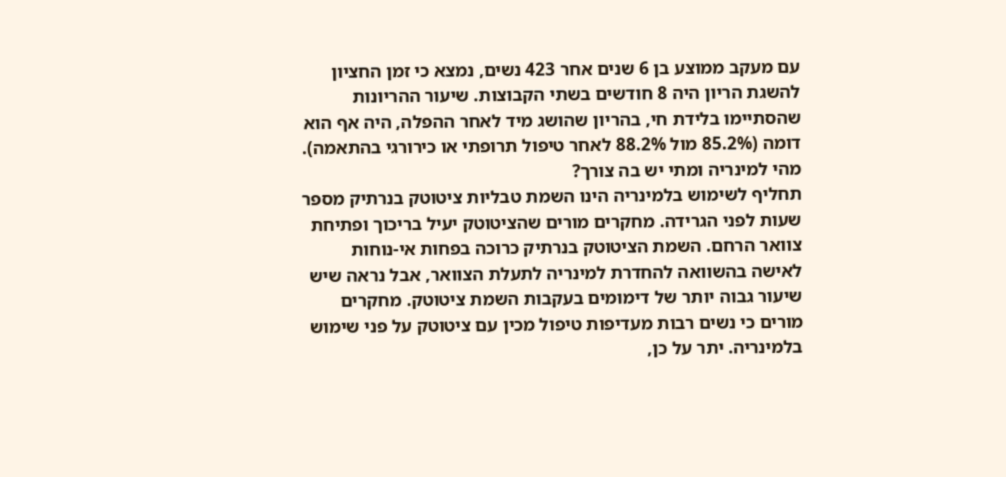עם מעקב ממוצע בן 6 שנים אחר 423 נשים, נמצא כי זמן החציון להשגת הריון היה 8 חודשים בשתי הקבוצות. שיעור ההריונות שהסתיימו בלידת חי, בהריון שהושג מיד לאחר ההפלה, היה אף הוא דומה (85.2% מול 88.2% לאחר טיפול תרופתי או כירורגי בהתאמה).
מהי למינריה ומתי יש בה צורך?
תחליף לשימוש בלמינריה הינו השמת טבליות ציטוטק בנרתיק מספר שעות לפני הגרידה. מחקרים מורים שהציטוטק יעיל בריכוך ופתיחת צוואר הרחם. השמת הציטוטק בנרתיק כרוכה בפחות אי-נוחות לאישה בהשוואה להחדרת למינריה לתעלת הצוואר, אבל נראה שיש שיעור גבוה יותר של דימומים בעקבות השמת ציטוטק. מחקרים מורים כי נשים רבות מעדיפות טיפול מכין עם ציטוטק על פני שימוש בלמינריה. יתר על כן,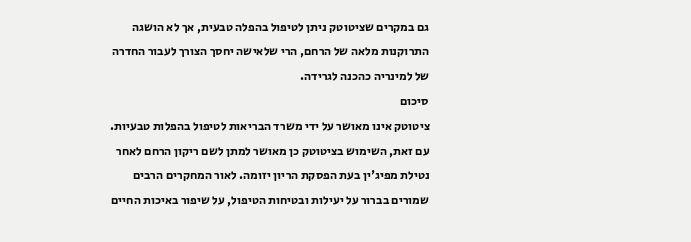גם במקרים שציטוטק ניתן לטיפול בהפלה טבעית, אך לא הושגה התרוקנות מלאה של הרחם, הרי שלאישה יחסך הצורך לעבור החדרה של למינריה כהכנה לגרידה.
סיכום
ציטוטק אינו מאושר על ידי משרד הבריאות לטיפול בהפלות טבעיות. עם זאת, השימוש בציטוטק כן מאושר למתן לשם ריקון הרחם לאחר נטילת מפיג'ין בעת הפסקת הריון יזומה. לאור המחקרים הרבים שמורים בברור על יעילות ובטיחות הטיפול, על שיפור באיכות החיים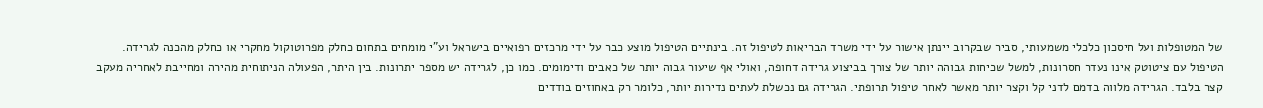של המטופלות ועל חיסכון כלכלי משמעותי, סביר שבקרוב יינתן אישור על ידי משרד הבריאות לטיפול זה. בינתיים הטיפול מוצע כבר על ידי מרכזים רפואיים בישראל וע"י מומחים בתחום כחלק מפרוטוקול מחקרי או כחלק מהכנה לגרידה.
הטיפול עם ציטוטק אינו נעדר חסרונות, למשל שכיחות גבוהה יותר של צורך בביצוע גרידה דחופה, ואולי אף שיעור גבוה יותר של כאבים ודימומים. כמו כן, לגרידה יש מספר יתרונות. בין היתר, הפעולה הניתוחית מהירה ומחייבת לאחריה מעקב קצר בלבד. הגרידה מלווה בדמם לדני קל וקצר יותר מאשר לאחר טיפול תרופתי. הגרידה גם נכשלת לעתים נדירות יותר, כלומר רק באחוזים בודדים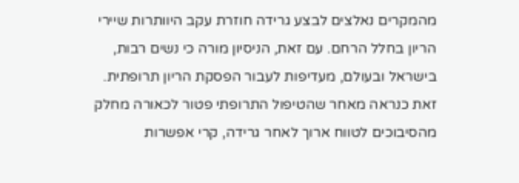מהמקרים נאלצים לבצע גרידה חוזרת עקב היוותרות שיירי הריון בחלל הרחם. עם זאת, הניסיון מורה כי נשים רבות, בישראל ובעולם, מעדיפות לעבור הפסקת הריון תרופתית. זאת כנראה מאחר שהטיפול התרופתי פטור לכאורה מחלק מהסיבוכים לטווח ארוך לאחר גרידה, קרי אפשרות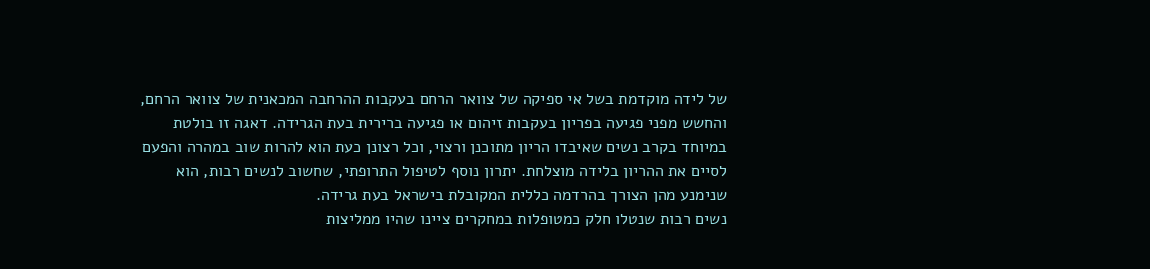של לידה מוקדמת בשל אי ספיקה של צוואר הרחם בעקבות ההרחבה המכאנית של צוואר הרחם, והחשש מפני פגיעה בפריון בעקבות זיהום או פגיעה ברירית בעת הגרידה. דאגה זו בולטת במיוחד בקרב נשים שאיבדו הריון מתוכנן ורצוי, וכל רצונן כעת הוא להרות שוב במהרה והפעם לסיים את ההריון בלידה מוצלחת. יתרון נוסף לטיפול התרופתי, שחשוב לנשים רבות, הוא שנימנע מהן הצורך בהרדמה כללית המקובלת בישראל בעת גרידה.
נשים רבות שנטלו חלק כמטופלות במחקרים ציינו שהיו ממליצות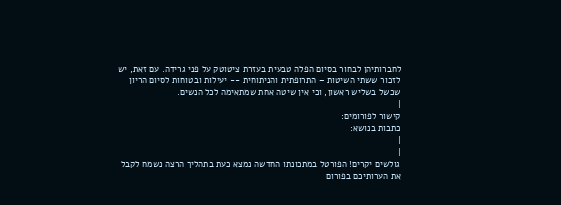לחברותיהן לבחור בסיום הפלה טבעית בעזרת ציטוטק על פני גרידה. עם זאת, יש לזכור ששתי השיטות – התרופתית והניתוחית -- יעילות ובטוחות לסיום הריון שכשל בשליש ראשון, וכי אין שיטה אחת שמתאימה לכל הנשים.
|
קישור לפורומים:
כתבות בנושא:
|
|
גולשים יקרים! הפורטל במתכונתו החדשה נמצא כעת בתהליך הרצה נשמח לקבל את הערותיכם בפורום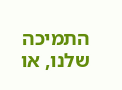התמיכה שלנו, או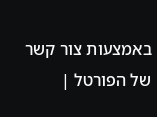באמצעות צור קשר של הפורטל |